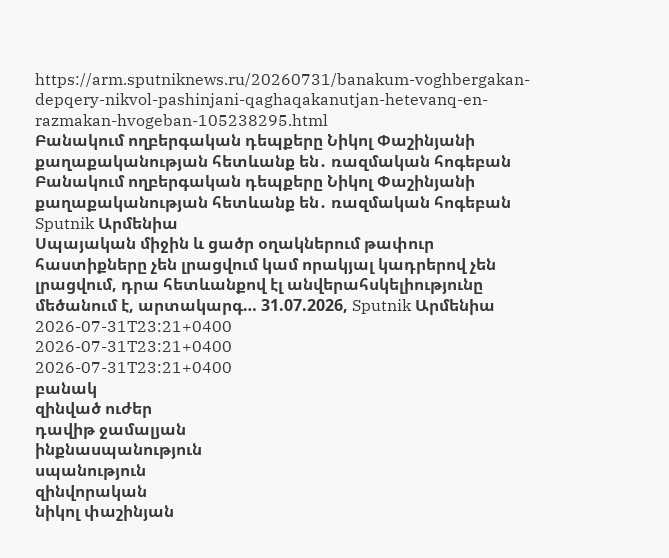https://arm.sputniknews.ru/20260731/banakum-voghbergakan-depqery-nikvol-pashinjani-qaghaqakanutjan-hetevanq-en-razmakan-hvogeban-105238295.html
Բանակում ողբերգական դեպքերը Նիկոլ Փաշինյանի քաղաքականության հետևանք են․ ռազմական հոգեբան
Բանակում ողբերգական դեպքերը Նիկոլ Փաշինյանի քաղաքականության հետևանք են․ ռազմական հոգեբան
Sputnik Արմենիա
Սպայական միջին և ցածր օղակներում թափուր հաստիքները չեն լրացվում կամ որակյալ կադրերով չեն լրացվում, դրա հետևանքով էլ անվերահսկելիությունը մեծանում է, արտակարգ… 31.07.2026, Sputnik Արմենիա
2026-07-31T23:21+0400
2026-07-31T23:21+0400
2026-07-31T23:21+0400
բանակ
զինված ուժեր
դավիթ ջամալյան
ինքնասպանություն
սպանություն
զինվորական
նիկոլ փաշինյան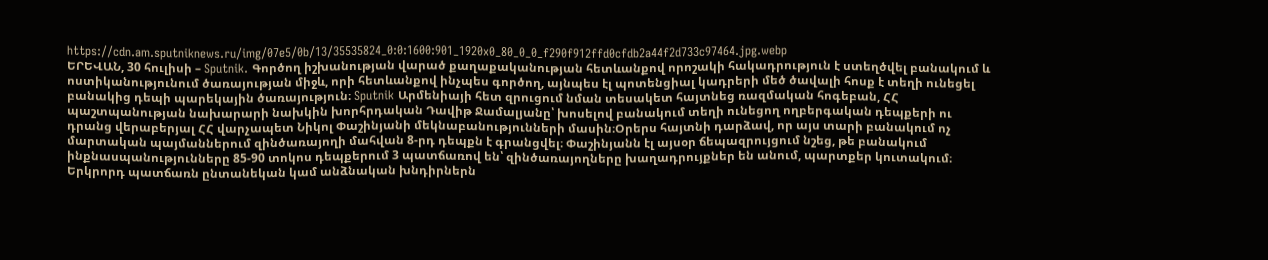https://cdn.am.sputniknews.ru/img/07e5/0b/13/35535824_0:0:1600:901_1920x0_80_0_0_f290f912ffd0cfdb2a44f2d733c97464.jpg.webp
ԵՐԵՎԱՆ, 30 հուլիսի – Sputnik. Գործող իշխանության վարած քաղաքականության հետևանքով որոշակի հակադրություն է ստեղծվել բանակում և ոստիկանությունում ծառայության միջև, որի հետևանքով ինչպես գործող, այնպես էլ պոտենցիալ կադրերի մեծ ծավալի հոսք է տեղի ունեցել բանակից դեպի պարեկային ծառայություն։ Sputnik Արմենիայի հետ զրուցում նման տեսակետ հայտնեց ռազմական հոգեբան, ՀՀ պաշտպանության նախարարի նախկին խորհրդական Դավիթ Ջամալյանը՝ խոսելով բանակում տեղի ունեցող ողբերգական դեպքերի ու դրանց վերաբերյալ ՀՀ վարչապետ Նիկոլ Փաշինյանի մեկնաբանությունների մասին։Օրերս հայտնի դարձավ, որ այս տարի բանակում ոչ մարտական պայմաններում զինծառայողի մահվան 8-րդ դեպքն է գրանցվել։ Փաշինյանն էլ այսօր ճեպազրույցում նշեց, թե բանակում ինքնասպանությունները 85-90 տոկոս դեպքերում 3 պատճառով են՝ զինծառայողները խաղադրույքներ են անում, պարտքեր կուտակում։ Երկրորդ պատճառն ընտանեկան կամ անձնական խնդիրներն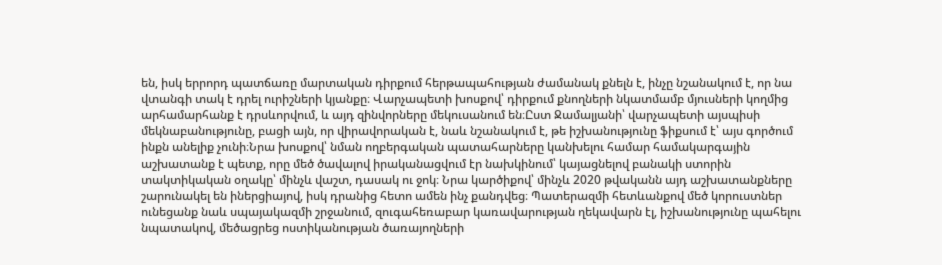են, իսկ երրորդ պատճառը մարտական դիրքում հերթապահության ժամանակ քնելն է, ինչը նշանակում է, որ նա վտանգի տակ է դրել ուրիշների կյանքը։ Վարչապետի խոսքով՝ դիրքում քնողների նկատմամբ մյուսների կողմից արհամարհանք է դրսևորվում, և այդ զինվորները մեկուսանում են։Ըստ Ջամալյանի՝ վարչապետի այսպիսի մեկնաբանությունը, բացի այն, որ վիրավորական է, նաև նշանակում է, թե իշխանությունը ֆիքսում է՝ այս գործում ինքն անելիք չունի։Նրա խոսքով՝ նման ողբերգական պատահարները կանխելու համար համակարգային աշխատանք է պետք, որը մեծ ծավալով իրականացվում էր նախկինում՝ կայացնելով բանակի ստորին տակտիկական օղակը՝ մինչև վաշտ, դասակ ու ջոկ։ Նրա կարծիքով՝ մինչև 2020 թվականն այդ աշխատանքները շարունակել են իներցիայով, իսկ դրանից հետո ամեն ինչ քանդվեց։ Պատերազմի հետևանքով մեծ կորուստներ ունեցանք նաև սպայակազմի շրջանում, զուգահեռաբար կառավարության ղեկավարն էլ, իշխանությունը պահելու նպատակով, մեծացրեց ոստիկանության ծառայողների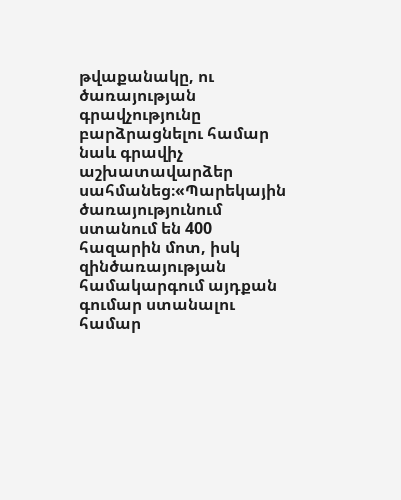թվաքանակը, ու ծառայության գրավչությունը բարձրացնելու համար նաև գրավիչ աշխատավարձեր սահմանեց։«Պարեկային ծառայությունում ստանում են 400 հազարին մոտ, իսկ զինծառայության համակարգում այդքան գումար ստանալու համար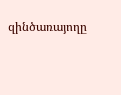զինծառայողը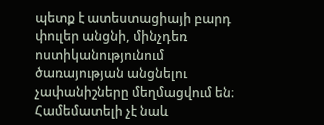պետք է ատեստացիայի բարդ փուլեր անցնի, մինչդեռ ոստիկանությունում ծառայության անցնելու չափանիշները մեղմացվում են։ Համեմատելի չէ նաև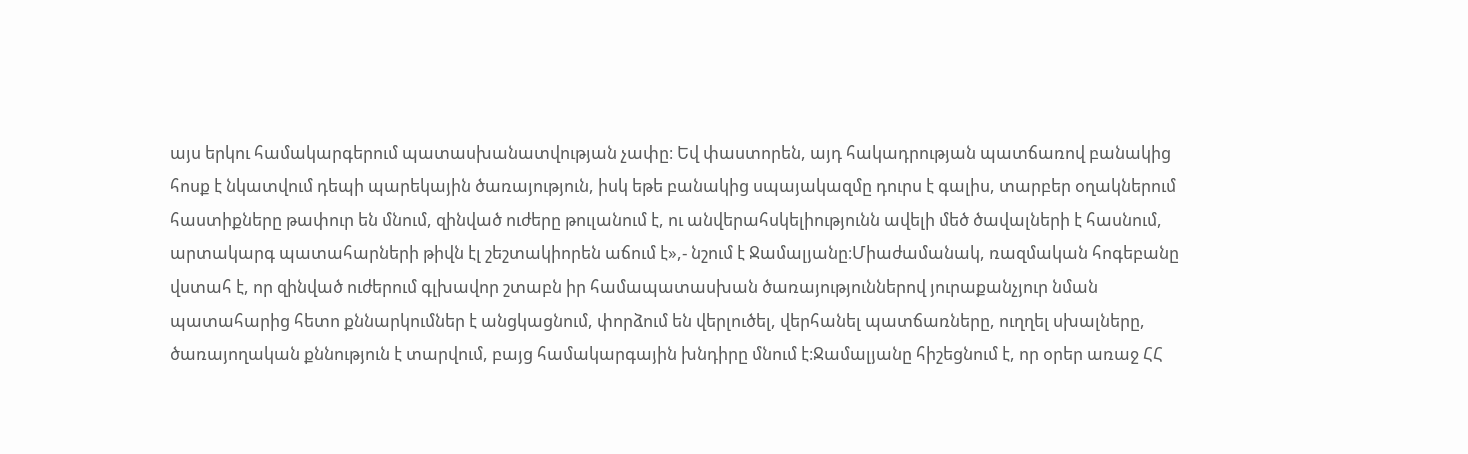այս երկու համակարգերում պատասխանատվության չափը։ Եվ փաստորեն, այդ հակադրության պատճառով բանակից հոսք է նկատվում դեպի պարեկային ծառայություն, իսկ եթե բանակից սպայակազմը դուրս է գալիս, տարբեր օղակներում հաստիքները թափուր են մնում, զինված ուժերը թուլանում է, ու անվերահսկելիությունն ավելի մեծ ծավալների է հասնում, արտակարգ պատահարների թիվն էլ շեշտակիորեն աճում է»,- նշում է Ջամալյանը։Միաժամանակ, ռազմական հոգեբանը վստահ է, որ զինված ուժերում գլխավոր շտաբն իր համապատասխան ծառայություններով յուրաքանչյուր նման պատահարից հետո քննարկումներ է անցկացնում, փորձում են վերլուծել, վերհանել պատճառները, ուղղել սխալները, ծառայողական քննություն է տարվում, բայց համակարգային խնդիրը մնում է։Ջամալյանը հիշեցնում է, որ օրեր առաջ ՀՀ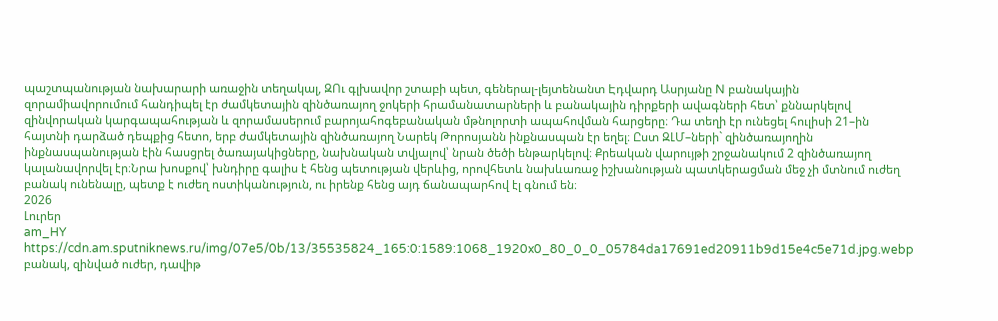պաշտպանության նախարարի առաջին տեղակալ, ԶՈւ գլխավոր շտաբի պետ, գեներալ-լեյտենանտ Էդվարդ Ասրյանը N բանակային զորամիավորումում հանդիպել էր ժամկետային զինծառայող ջոկերի հրամանատարների և բանակային դիրքերի ավագների հետ՝ քննարկելով զինվորական կարգապահության և զորամասերում բարոյահոգեբանական մթնոլորտի ապահովման հարցերը։ Դա տեղի էր ունեցել հուլիսի 21–ին հայտնի դարձած դեպքից հետո, երբ ժամկետային զինծառայող Նարեկ Թորոսյանն ինքնասպան էր եղել։ Ըստ ԶԼՄ–ների` զինծառայողին ինքնասպանության էին հասցրել ծառայակիցները, նախնական տվյալով՝ նրան ծեծի ենթարկելով։ Քրեական վարույթի շրջանակում 2 զինծառայող կալանավորվել էր։Նրա խոսքով՝ խնդիրը գալիս է հենց պետության վերևից, որովհետև նախևառաջ իշխանության պատկերացման մեջ չի մտնում ուժեղ բանակ ունենալը, պետք է ուժեղ ոստիկանություն, ու իրենք հենց այդ ճանապարհով էլ գնում են։
2026
Լուրեր
am_HY
https://cdn.am.sputniknews.ru/img/07e5/0b/13/35535824_165:0:1589:1068_1920x0_80_0_0_05784da17691ed20911b9d15e4c5e71d.jpg.webp
բանակ, զինված ուժեր, դավիթ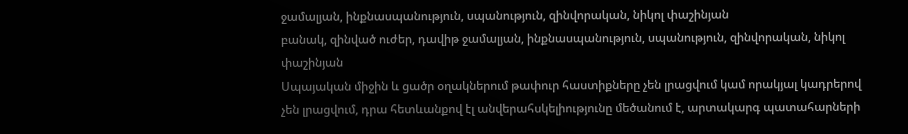ջամալյան, ինքնասպանություն, սպանություն, զինվորական, նիկոլ փաշինյան
բանակ, զինված ուժեր, դավիթ ջամալյան, ինքնասպանություն, սպանություն, զինվորական, նիկոլ փաշինյան
Սպայական միջին և ցածր օղակներում թափուր հաստիքները չեն լրացվում կամ որակյալ կադրերով չեն լրացվում, դրա հետևանքով էլ անվերահսկելիությունը մեծանում է, արտակարգ պատահարների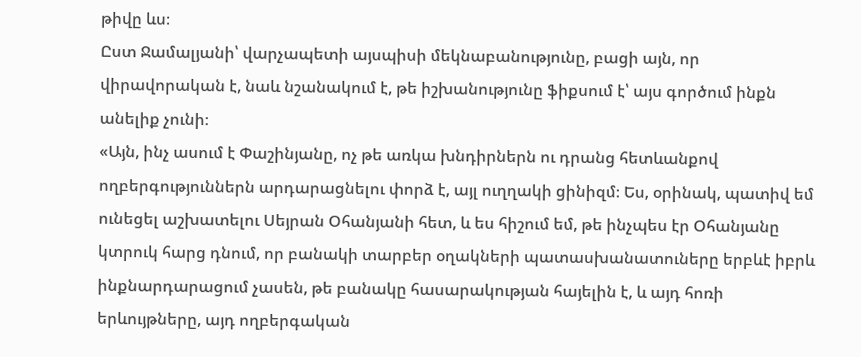թիվը ևս։
Ըստ Ջամալյանի՝ վարչապետի այսպիսի մեկնաբանությունը, բացի այն, որ վիրավորական է, նաև նշանակում է, թե իշխանությունը ֆիքսում է՝ այս գործում ինքն անելիք չունի։
«Այն, ինչ ասում է Փաշինյանը, ոչ թե առկա խնդիրներն ու դրանց հետևանքով ողբերգություններն արդարացնելու փորձ է, այլ ուղղակի ցինիզմ։ Ես, օրինակ, պատիվ եմ ունեցել աշխատելու Սեյրան Օհանյանի հետ, և ես հիշում եմ, թե ինչպես էր Օհանյանը կտրուկ հարց դնում, որ բանակի տարբեր օղակների պատասխանատուները երբևէ իբրև ինքնարդարացում չասեն, թե բանակը հասարակության հայելին է, և այդ հոռի երևույթները, այդ ողբերգական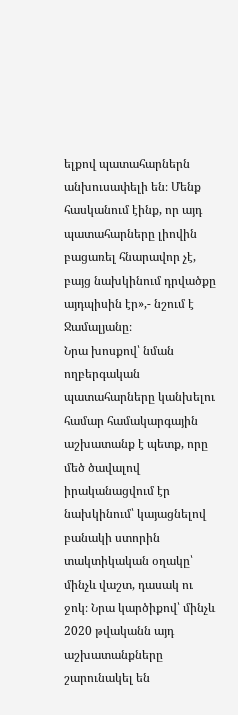ելքով պատահարներն անխուսափելի են։ Մենք հասկանում էինք, որ այդ պատահարները լիովին բացառել հնարավոր չէ, բայց նախկինում դրվածքը այդպիսին էր»,- նշում է Ջամալյանը։
Նրա խոսքով՝ նման ողբերգական պատահարները կանխելու համար համակարգային աշխատանք է պետք, որը մեծ ծավալով իրականացվում էր նախկինում՝ կայացնելով բանակի ստորին տակտիկական օղակը՝ մինչև վաշտ, դասակ ու ջոկ։ Նրա կարծիքով՝ մինչև 2020 թվականն այդ աշխատանքները շարունակել են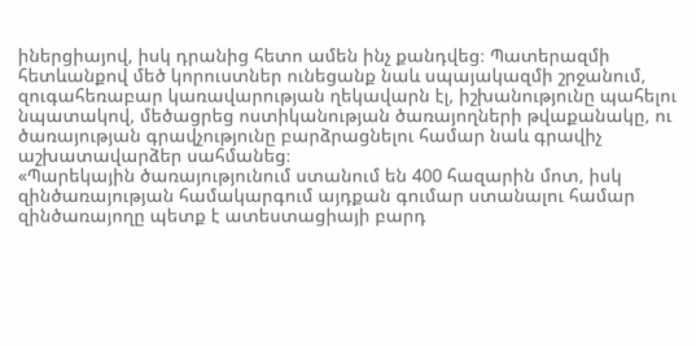իներցիայով, իսկ դրանից հետո ամեն ինչ քանդվեց։ Պատերազմի հետևանքով մեծ կորուստներ ունեցանք նաև սպայակազմի շրջանում, զուգահեռաբար կառավարության ղեկավարն էլ, իշխանությունը պահելու նպատակով, մեծացրեց ոստիկանության ծառայողների թվաքանակը, ու ծառայության գրավչությունը բարձրացնելու համար նաև գրավիչ աշխատավարձեր սահմանեց։
«Պարեկային ծառայությունում ստանում են 400 հազարին մոտ, իսկ զինծառայության համակարգում այդքան գումար ստանալու համար զինծառայողը պետք է ատեստացիայի բարդ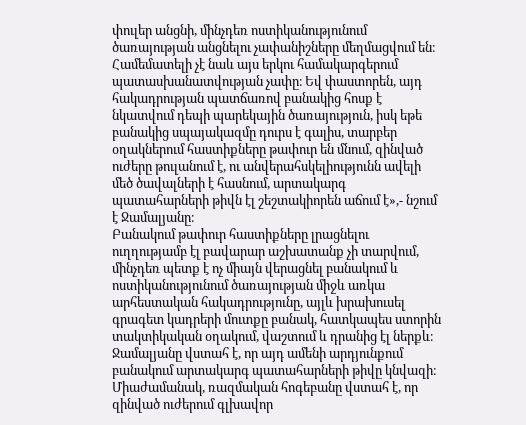փուլեր անցնի, մինչդեռ ոստիկանությունում ծառայության անցնելու չափանիշները մեղմացվում են։ Համեմատելի չէ նաև այս երկու համակարգերում պատասխանատվության չափը։ Եվ փաստորեն, այդ հակադրության պատճառով բանակից հոսք է նկատվում դեպի պարեկային ծառայություն, իսկ եթե բանակից սպայակազմը դուրս է գալիս, տարբեր օղակներում հաստիքները թափուր են մնում, զինված ուժերը թուլանում է, ու անվերահսկելիությունն ավելի մեծ ծավալների է հասնում, արտակարգ պատահարների թիվն էլ շեշտակիորեն աճում է»,- նշում է Ջամալյանը։
Բանակում թափուր հաստիքները լրացնելու ուղղությամբ էլ բավարար աշխատանք չի տարվում, մինչդեռ պետք է ոչ միայն վերացնել բանակում և ոստիկանությունում ծառայության միջև առկա արհեստական հակադրությունը, այլև խրախուսել գրագետ կադրերի մուտքը բանակ, հատկապես ստորին տակտիկական օղակում, վաշտում և դրանից էլ ներքև։ Ջամալյանը վստահ է, որ այդ ամենի արդյունքում բանակում արտակարգ պատահարների թիվը կնվազի։
Միաժամանակ, ռազմական հոգեբանը վստահ է, որ զինված ուժերում գլխավոր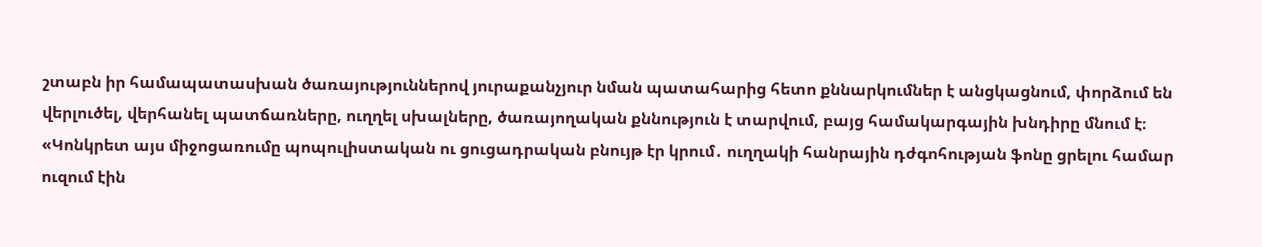շտաբն իր համապատասխան ծառայություններով յուրաքանչյուր նման պատահարից հետո քննարկումներ է անցկացնում, փորձում են վերլուծել, վերհանել պատճառները, ուղղել սխալները, ծառայողական քննություն է տարվում, բայց համակարգային խնդիրը մնում է։
«Կոնկրետ այս միջոցառումը պոպուլիստական ու ցուցադրական բնույթ էր կրում․ ուղղակի հանրային դժգոհության ֆոնը ցրելու համար ուզում էին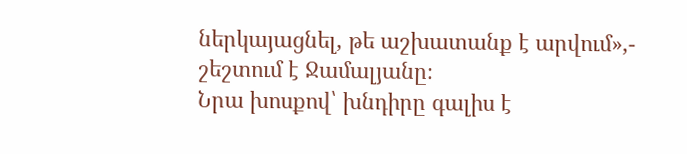ներկայացնել, թե աշխատանք է արվում»,- շեշտում է Ջամալյանը։
Նրա խոսքով՝ խնդիրը գալիս է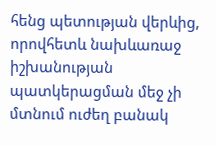հենց պետության վերևից, որովհետև նախևառաջ իշխանության պատկերացման մեջ չի մտնում ուժեղ բանակ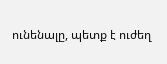ունենալը, պետք է ուժեղ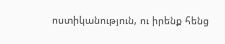ոստիկանություն, ու իրենք հենց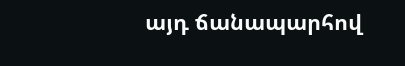այդ ճանապարհով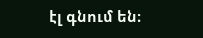էլ գնում են։